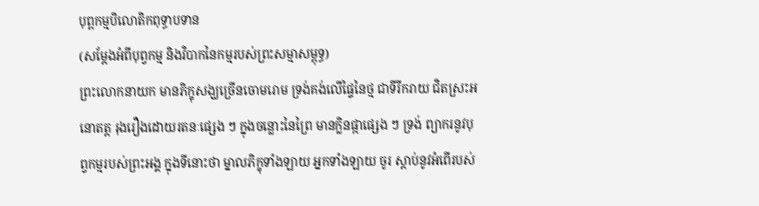បុព្ពកម្មបិលោតិកពុទ្ធាបទាន
(សម្ដែងអំពីបុព្វកម្ម និងវិបាកនៃកម្មរបស់ព្រះសម្មាសម្ពុទ្ធ)
ព្រះលោកនាយក មានភិក្ខុសង្ឃច្រើនចោមរោម ទ្រង់គង់លើផ្ទៃនៃថ្ម ជាទីរីករាយ ជិតស្រះអនោតត្ត រុងរឿងដោយរតនៈផ្សេង ៗ ក្នុងចន្លោះនៃព្រៃ មានក្លិនផ្កាផ្សេង ៗ ទ្រង់ ព្យាករនូវបុព្វកម្មរបស់ព្រះអង្គ ក្នុងទីនោះថា ម្នាលភិក្ខុទាំងឡាយ អ្នកទាំងឡាយ ចូរ ស្តាប់នូវអំពើរបស់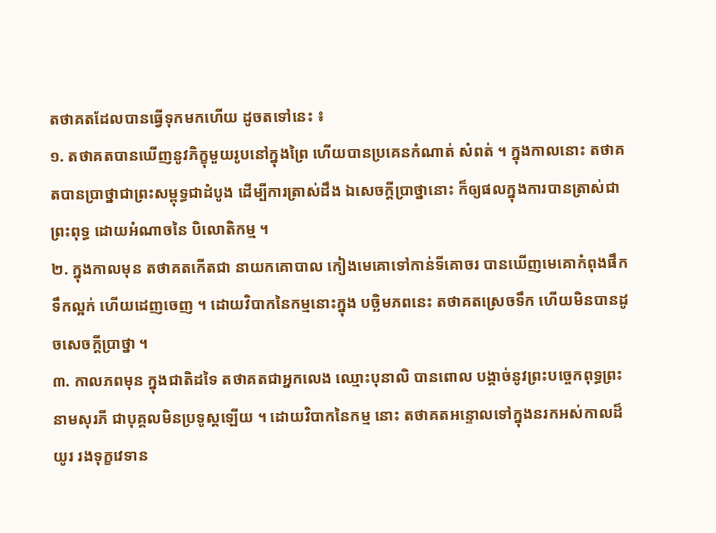តថាគតដែលបានធ្វើទុកមកហើយ ដូចតទៅនេះ ៖
១. តថាគតបានឃើញនូវភិក្ខុមួយរូបនៅក្នុងព្រៃ ហើយបានប្រគេនកំណាត់ សំពត់ ។ ក្នុងកាលនោះ តថាគតបានប្រាថ្នាជាព្រះសម្ពុទ្ធជាដំបូង ដើម្បីការត្រាស់ដឹង ឯសេចក្តីប្រាថ្នានោះ ក៏ឲ្យផលក្នុងការបានត្រាស់ជាព្រះពុទ្ធ ដោយអំណាចនៃ បិលោតិកម្ម ។
២. ក្នុងកាលមុន តថាគតកើតជា នាយកគោបាល កៀងមេគោទៅកាន់ទីគោចរ បានឃើញមេគោកំពុងផឹកទឹកល្អក់ ហើយដេញចេញ ។ ដោយវិបាកនៃកម្មនោះក្នុង បច្ឆិមភពនេះ តថាគតស្រេចទឹក ហើយមិនបានដូចសេចក្តីប្រាថ្នា ។
៣. កាលភពមុន ក្នុងជាតិដទៃ តថាគតជាអ្នកលេង ឈ្មោះបុនាលិ បានពោល បង្គាច់នូវព្រះបច្ចេកពុទ្ធព្រះនាមសុរភី ជាបុគ្គលមិនប្រទូស្តឡើយ ។ ដោយវិបាកនៃកម្ម នោះ តថាគតអន្ទោលទៅក្នុងនរកអស់កាលដ៏យូរ រងទុក្ខវេទាន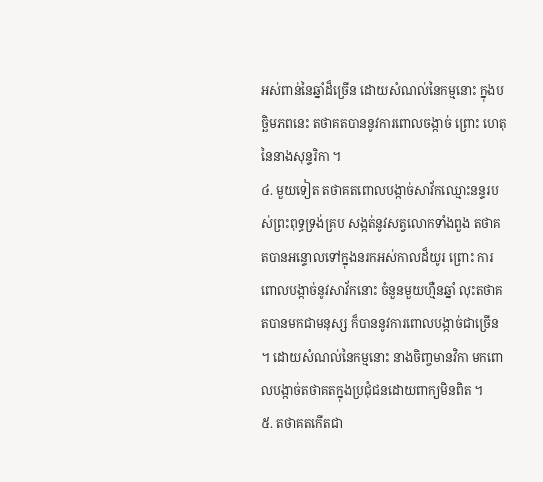អស់ពាន់នៃឆ្នាំដ៏ច្រើន ដោយសំណល់នៃកម្មនោះ ក្នុងបច្ឆិមភពនេះ តថាគតបាននូវការពោលចង្កាច់ ព្រោះ ហេតុនៃនាងសុន្ទរិកា ។
៤. មួយទៀត តថាគតពោលបង្កាច់សាវ័កឈ្មោះនន្ទរបស់ព្រះពុទ្ធទ្រង់គ្រប សង្កត់នូវសត្វលោកទាំងពួង តថាគតបានអន្ទោលទៅក្នុងនរកអស់កាលដ៏យូរ ព្រោះ ការពោលបង្កាច់នូវសាវ័កនោះ ចំនួនមួយហ្មឺនឆ្នាំ លុះតថាគតបានមកជាមនុស្ស ក៏បាននូវការពោលបង្កាច់ជាច្រើន ។ ដោយសំណល់នៃកម្មនោះ នាងចិញ្ចមានវិកា មកពោលបង្កាច់តថាគតក្នុងប្រជុំជនដោយពាក្យមិនពិត ។
៥. តថាគតកើតជា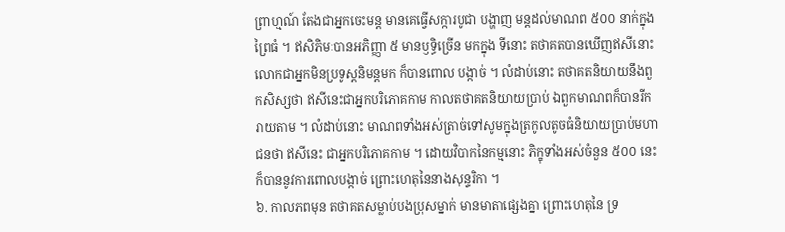ព្រាហ្មណ៍ តែងជាអ្នកចេះមន្ត មានគេធ្វើសក្ការបូជា បង្ហាញ មន្តដល់មាណព ៥០០ នាក់ក្នុងព្រៃធំ ។ ឥសិភិមៈបានអភិញ្ញា ៥ មានឫទ្ធិច្រើន មកក្នុង ទីនោះ តថាគតបានឃើញឥសីនោះ លោកជាអ្នកមិនប្រទូស្តនិមន្តមក ក៏បានពោល បង្កាច់ ។ លំដាប់នោះ តថាគតនិយាយនឹងពួកសិស្សថា ឥសីនេះជាអ្នកបរិភោគកាម កាលតថាគតនិយាយប្រាប់ ឯពួកមាណពក៏បានរីករាយតាម ។ លំដាប់នោះ មាណពទាំងអស់ត្រាច់ទៅសូមក្នុងត្រកូលតូចធំនិយាយប្រាប់មហាជនថា ឥសីនេះ ជាអ្នកបរិភោគកាម ។ ដោយវិបាកនៃកម្មនោះ ភិក្ខុទាំងអស់ចំនួន ៥០០ នេះ ក៏បាននូវការពោលបង្កាច់ ព្រោះហេតុនៃនាងសុន្ទរិកា ។
៦. កាលភពមុន តថាគតសម្លាប់បងប្រុសម្នាក់ មានមាតាផ្សេងគ្នា ព្រោះហេតុនៃ ទ្រ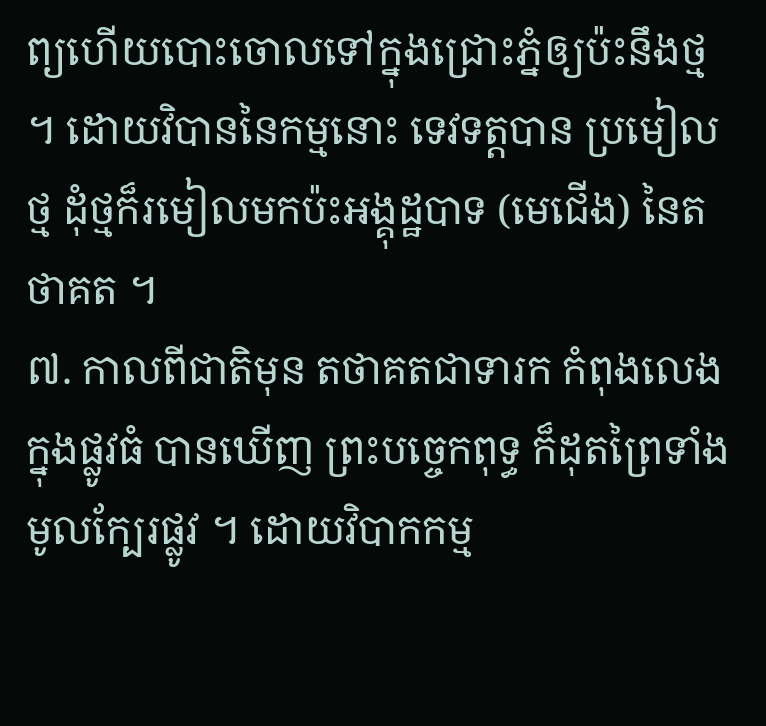ព្យហើយបោះចោលទៅក្នុងជ្រោះភ្នំឲ្យប៉ះនឹងថ្ម ។ ដោយវិបាននៃកម្មនោះ ទេវទត្តបាន ប្រមៀលថ្ម ដុំថ្មក៏រមៀលមកប៉ះអង្គុដ្ឋបាទ (មេជើង) នៃតថាគត ។
៧. កាលពីជាតិមុន តថាគតជាទារក កំពុងលេងក្នុងផ្លូវធំ បានឃើញ ព្រះបច្ចេកពុទ្ធ ក៏ដុតព្រៃទាំងមូលក្បែរផ្លូវ ។ ដោយវិបាកកម្ម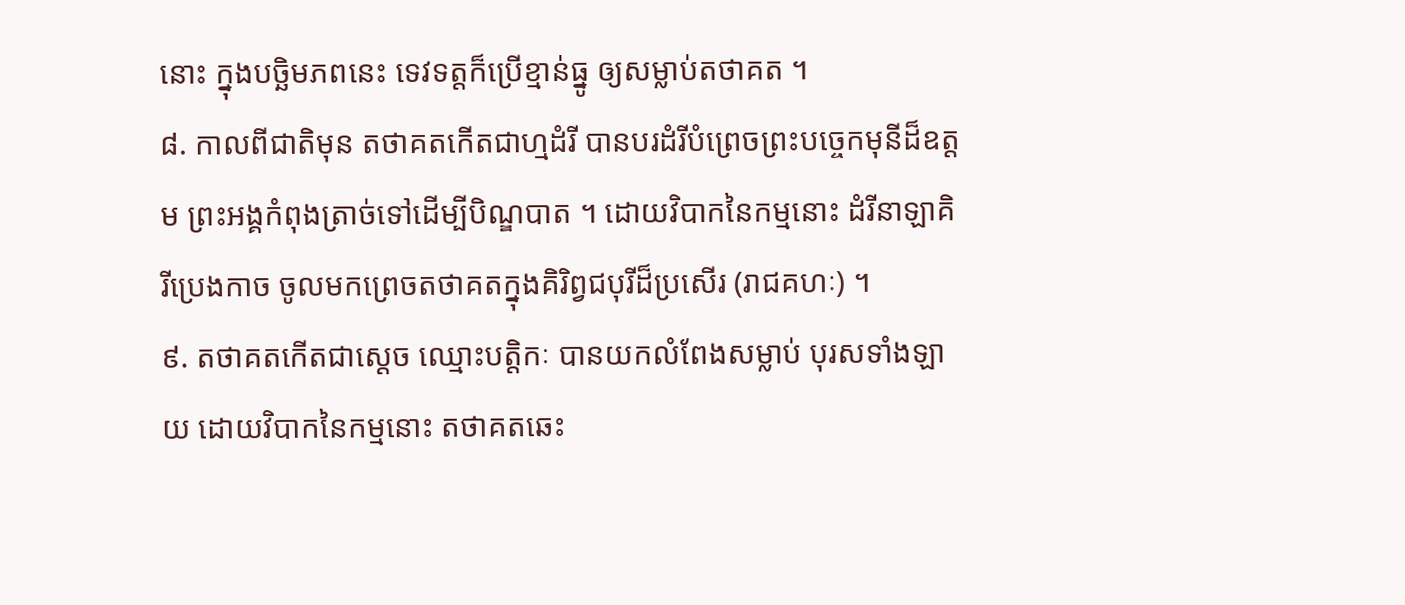នោះ ក្នុងបច្ឆិមភពនេះ ទេវទត្តក៏ប្រើខ្មាន់ធ្នូ ឲ្យសម្លាប់តថាគត ។
៨. កាលពីជាតិមុន តថាគតកើតជាហ្មដំរី បានបរដំរីបំព្រេចព្រះបច្ចេកមុនីដ៏ឧត្តម ព្រះអង្គកំពុងត្រាច់ទៅដើម្បីបិណ្ឌបាត ។ ដោយវិបាកនៃកម្មនោះ ដំរីនាឡាគិរីប្រេងកាច ចូលមកព្រេចតថាគតក្នុងគិរិព្វជបុរីដ៏ប្រសើរ (រាជគហៈ) ។
៩. តថាគតកើតជាសេ្តច ឈ្មោះបត្តិកៈ បានយកលំពែងសម្លាប់ បុរសទាំងឡាយ ដោយវិបាកនៃកម្មនោះ តថាគតឆេះ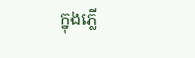ក្នុងភ្លើ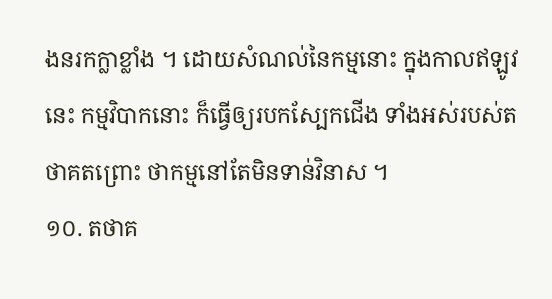ងនរកក្លាខ្លាំង ។ ដោយសំណល់នៃកម្មនោះ ក្នុងកាលឥឡូវនេះ កម្មវិបាកនោះ ក៏ធ្វើឲ្យរបកស្បែកជើង ទាំងអស់របស់តថាគតព្រោះ ថាកម្មនៅតែមិនទាន់វិនាស ។
១០. តថាគ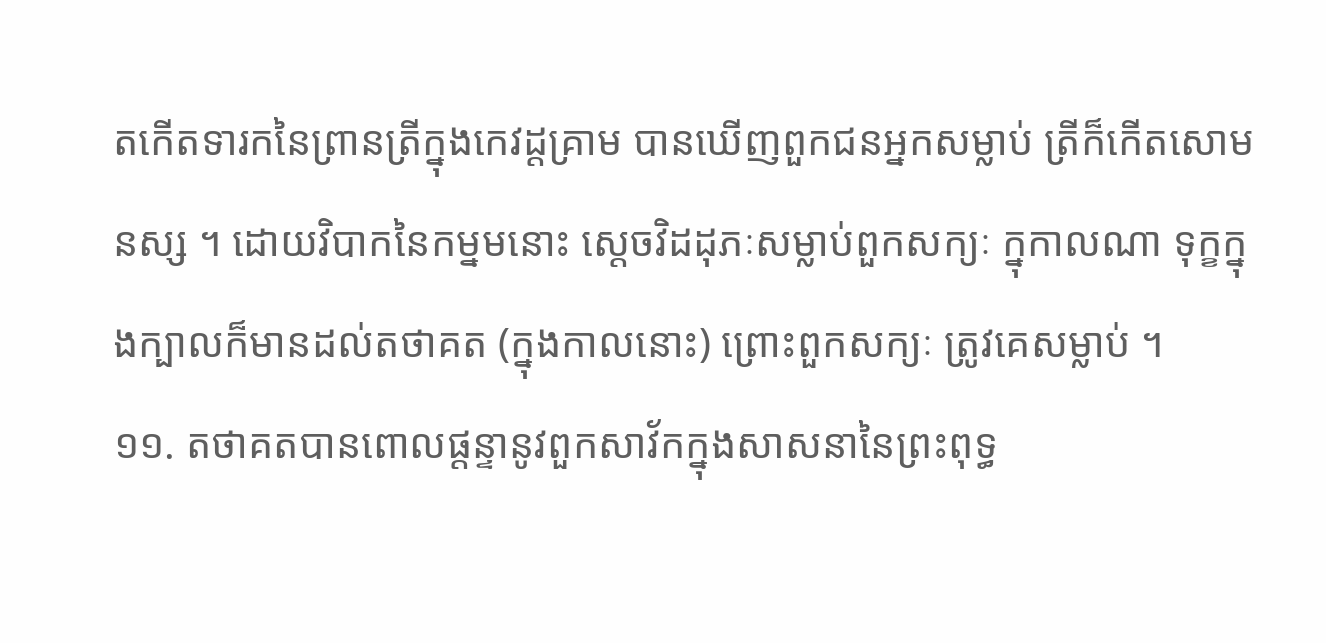តកើតទារកនៃព្រានត្រីក្នុងកេវដ្តគ្រាម បានឃើញពួកជនអ្នកសម្លាប់ ត្រីក៏កើតសោមនស្ស ។ ដោយវិបាកនៃកម្នមនោះ សេ្តចវិដដុភៈសម្លាប់ពួកសក្យៈ ក្នុកាលណា ទុក្ខក្នុងក្បាលក៏មានដល់តថាគត (ក្នុងកាលនោះ) ព្រោះពួកសក្យៈ ត្រូវគេសម្លាប់ ។
១១. តថាគតបានពោលផ្តន្ទានូវពួកសាវ័កក្នុងសាសនានៃព្រះពុទ្ធ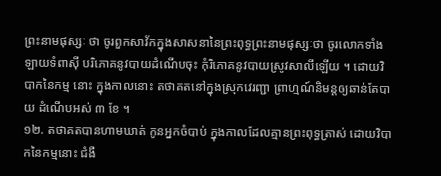ព្រះនាមផុស្សៈ ថា ចូរពួកសាវ័កក្នុងសាសនានៃព្រះពុទ្ធព្រះនាមផុស្សៈថា ចូរលោកទាំងឡាយទំពាស៊ី បរិភោគនូវបាយដំណើបចុះ កុំរិភោគនូវបាយស្រូវសាលីឡើយ ។ ដោយវិបាកនៃកម្ម នោះ ក្នុងកាលនោះ តថាគតនៅក្នុងស្រុកវេរញ្ជា ព្រាហ្មណ៍និមន្តឲ្យឆាន់តែបាយ ដំណើបអស់ ៣ ខែ ។
១២. តថាគតបានហាមឃាត់ កូនអ្នកចំបាប់ ក្នុងកាលដែលគ្មានព្រះពុទ្ធត្រាស់ ដោយវិបាកនៃកម្មនោះ ជំងឺ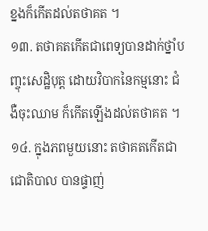ខ្នងក៏កើតដល់តថាគត ។
១៣. តថាគតកើតជាពេទ្យបានដាក់ថ្នាំបញ្ចុះសេដ្ឋិបុត្ត ដោយវិបាកនៃកម្មនោះ ជំងឺចុះឈាម ក៏កើតឡើងដល់តថាគត ។
១៤. ក្នុងភពមួយនោះ តថាគតកើតជាជោតិបាល បានផ្ទាញ់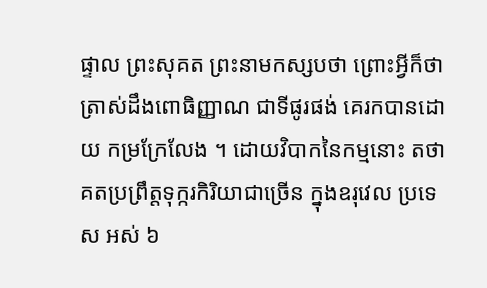ផ្ទាល ព្រះសុគត ព្រះនាមកស្សបថា ព្រោះអ្វីក៏ថាត្រាស់ដឹងពោធិញ្ញាណ ជាទីផូរផង់ គេរកបានដោយ កម្រក្រែលែង ។ ដោយវិបាកនៃកម្មនោះ តថាគតប្រព្រឹត្តទុក្ករកិរិយាជាច្រើន ក្នុងឧរុវេល ប្រទេស អស់ ៦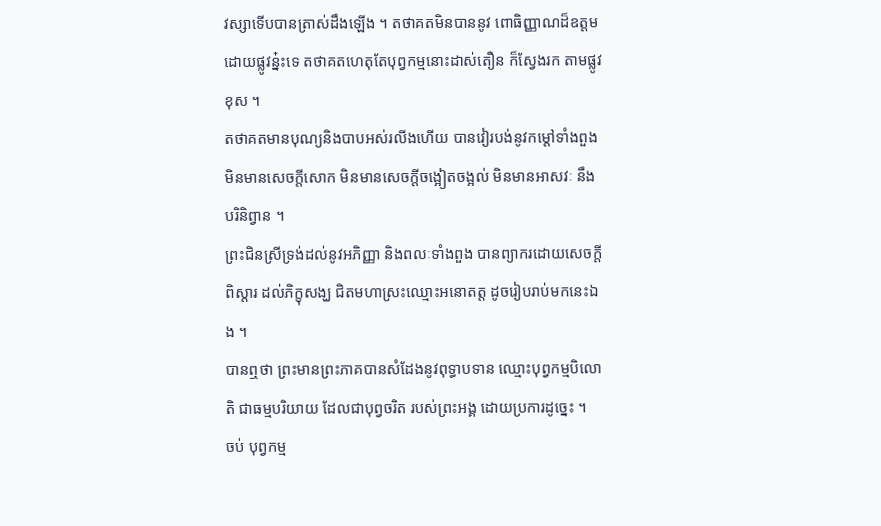វស្សាទើបបានត្រាស់ដឹងឡើង ។ តថាគតមិនបាននូវ ពោធិញ្ញាណដ៏ឧត្តមដោយផ្លូវន៎្នះទេ តថាគតហេតុតែបុព្វកម្មនោះដាស់តឿន ក៏ស្វែងរក តាមផ្លូវខុស ។
តថាគតមានបុណ្យនិងបាបអស់រលីងហើយ បានវៀរបង់នូវកម្ដៅទាំងពួង មិនមានសេចក្តីសោក មិនមានសេចក្តីចង្អៀតចង្អល់ មិនមានអាសវៈ នឹងបរិនិព្វាន ។
ព្រះជិនស្រីទ្រង់ដល់នូវអភិញ្ញា និងពលៈទាំងពួង បានព្យាករដោយសេចក្តីពិស្តារ ដល់ភិក្ខុសង្ឃ ជិតមហាស្រះឈ្មោះអនោតត្ត ដូចរៀបរាប់មកនេះឯង ។
បានឮថា ព្រះមានព្រះភាគបានសំដែងនូវពុទ្ធាបទាន ឈ្មោះបុព្វកម្មបិលោតិ ជាធម្មបរិយាយ ដែលជាបុព្វចរិត របស់ព្រះអង្គ ដោយប្រការដូច្នេះ ។
ចប់ បុព្វកម្ម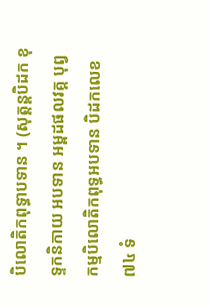បិលោតិកពុទ្ធាបទាន ។ (សុត្តន្តបិដក ខុទ្ទកនិកាយ អបទាន អម្ពដផលវគ្គ បុព្វកម្មបិលោតិកពុទ្ធអបទាន បិដកលេខ ៧៤ ទំ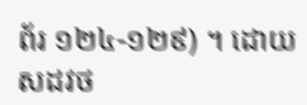ព័រ ១២៤-១២៩) ។ ដោយ សដវថ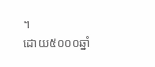។
ដោយ៥០០០ឆ្នាំ